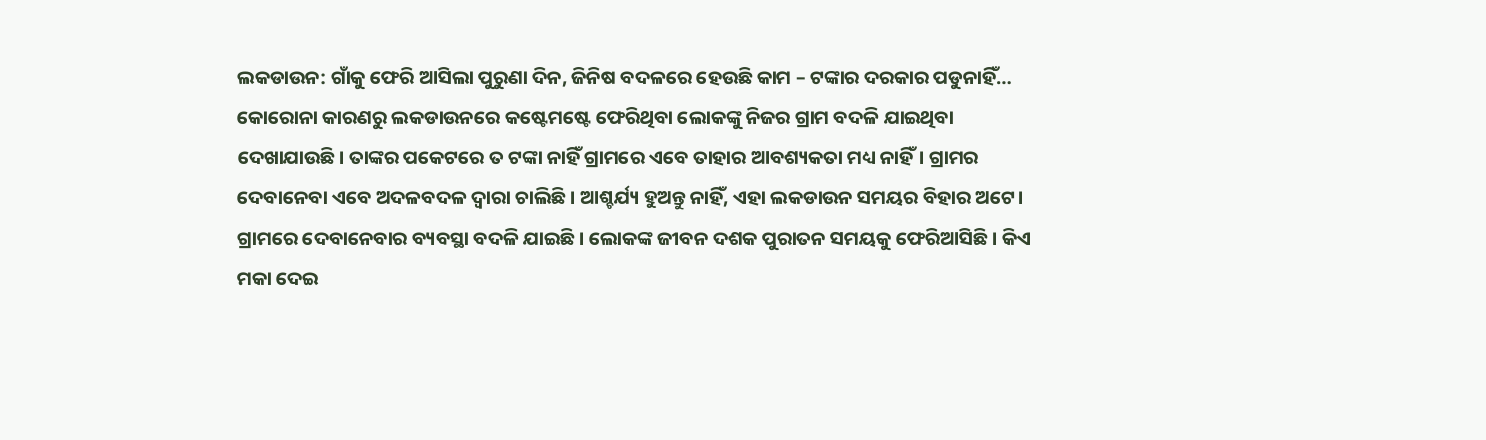ଲକଡାଉନ: ଗାଁକୁ ଫେରି ଆସିଲା ପୁରୁଣା ଦିନ, ଜିନିଷ ବଦଳରେ ହେଉଛି କାମ – ଟଙ୍କାର ଦରକାର ପଡୁନାହିଁ…
କୋରୋନା କାରଣରୁ ଲକଡାଉନରେ କଷ୍ଟେମଷ୍ଟେ ଫେରିଥିବା ଲୋକଙ୍କୁ ନିଜର ଗ୍ରାମ ବଦଳି ଯାଇଥିବା ଦେଖାଯାଉଛି। ତାଙ୍କର ପକେଟରେ ତ ଟଙ୍କା ନାହିଁ ଗ୍ରାମରେ ଏବେ ତାହାର ଆବଶ୍ୟକତା ମଧ୍ୟ ନାହିଁ। ଗ୍ରାମର ଦେବାନେବା ଏବେ ଅଦଳବଦଳ ଦ୍ଵାରା ଚାଲିଛି। ଆଶ୍ଚର୍ଯ୍ୟ ହୁଅନ୍ତୁ ନାହିଁ, ଏହା ଲକଡାଉନ ସମୟର ବିହାର ଅଟେ। ଗ୍ରାମରେ ଦେବାନେବାର ବ୍ୟବସ୍ଥା ବଦଳି ଯାଇଛି। ଲୋକଙ୍କ ଜୀବନ ଦଶକ ପୁରାତନ ସମୟକୁ ଫେରିଆସିଛି। କିଏ ମକା ଦେଇ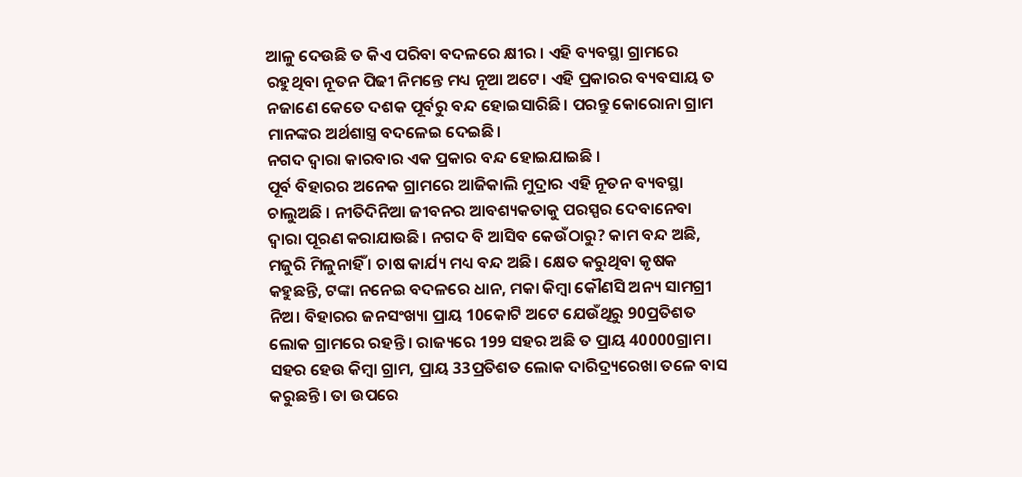ଆଳୁ ଦେଉଛି ତ କିଏ ପରିବା ବଦଳରେ କ୍ଷୀର । ଏହି ବ୍ୟବସ୍ଥା ଗ୍ରାମରେ ରହୁଥିବା ନୂତନ ପିଢୀ ନିମନ୍ତେ ମଧ୍ୟ ନୂଆ ଅଟେ। ଏହି ପ୍ରକାରର ବ୍ୟବସାୟ ତ ନଜାଣେ କେତେ ଦଶକ ପୂର୍ବରୁ ବନ୍ଦ ହୋଇସାରିଛି। ପରନ୍ତୁ କୋରୋନା ଗ୍ରାମ ମାନଙ୍କର ଅର୍ଥଶାସ୍ତ୍ର ବଦଳେଇ ଦେଇଛି।
ନଗଦ ଦ୍ଵାରା କାରବାର ଏକ ପ୍ରକାର ବନ୍ଦ ହୋଇଯାଇଛି ।
ପୂର୍ବ ବିହାରର ଅନେକ ଗ୍ରାମରେ ଆଜିକାଲି ମୁଦ୍ରାର ଏହି ନୂତନ ବ୍ୟବସ୍ଥା ଚାଲୁଅଛି । ନୀତିଦିନିଆ ଜୀବନର ଆବଶ୍ୟକତାକୁ ପରସ୍ପର ଦେବାନେବା ଦ୍ଵାରା ପୂରଣ କରାଯାଉଛି। ନଗଦ ବି ଆସିବ କେଉଁଠାରୁ? କାମ ବନ୍ଦ ଅଛି, ମଜୁରି ମିଳୁନାହିଁ । ଚାଷ କାର୍ଯ୍ୟ ମଧ୍ୟ ବନ୍ଦ ଅଛି। କ୍ଷେତ କରୁଥିବା କୃଷକ କହୁଛନ୍ତି, ଟଙ୍କା ନନେଇ ବଦଳରେ ଧାନ, ମକା କିମ୍ବା କୌଣସି ଅନ୍ୟ ସାମଗ୍ରୀ ନିଅ। ବିହାରର ଜନସଂଖ୍ୟା ପ୍ରାୟ 10କୋଟି ଅଟେ ଯେଉଁଥିରୁ 90ପ୍ରତିଶତ ଲୋକ ଗ୍ରାମରେ ରହନ୍ତି। ରାଜ୍ୟରେ 199 ସହର ଅଛି ତ ପ୍ରାୟ 40000ଗ୍ରାମ। ସହର ହେଉ କିମ୍ବା ଗ୍ରାମ, ପ୍ରାୟ 33ପ୍ରତିଶତ ଲୋକ ଦାରିଦ୍ର୍ୟରେଖା ତଳେ ବାସ କରୁଛନ୍ତି। ତା ଉପରେ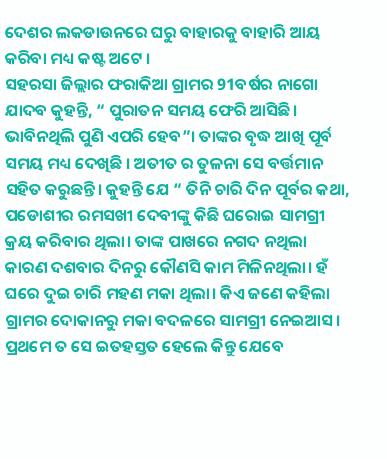ଦେଶର ଲକଡାଉନରେ ଘରୁ ବାହାରକୁ ବାହାରି ଆୟ କରିବା ମଧ୍ୟ କଷ୍ଟ ଅଟେ ।
ସହରସା ଜିଲ୍ଲାର ଫରାକିଆ ଗ୍ରାମର 91ବର୍ଷର ନାଗୋ ଯାଦବ କୁହନ୍ତି, “ ପୁରାତନ ସମୟ ଫେରି ଆସିଛି। ଭାବିନଥିଲି ପୁଣି ଏପରି ହେବ”। ତାଙ୍କର ବୃଦ୍ଧ ଆଖି ପୂର୍ବ ସମୟ ମଧ୍ୟ ଦେଖିଛି । ଅତୀତ ର ତୁଳନା ସେ ବର୍ତ୍ତମାନ ସହିତ କରୁଛନ୍ତି। କୁହନ୍ତି ଯେ “ ତିନି ଚାରି ଦିନ ପୂର୍ବର କଥା, ପଡୋଶୀର ରମସଖୀ ଦେବୀଙ୍କୁ କିଛି ଘରୋଇ ସାମଗ୍ରୀ କ୍ରୟ କରିବାର ଥିଲା। ତାଙ୍କ ପାଖରେ ନଗଦ ନଥିଲା କାରଣ ଦଶବାର ଦିନରୁ କୌଣସି କାମ ମିଳିନଥିଲା। ହଁ ଘରେ ଦୁଇ ଚାରି ମହଣ ମକା ଥିଲା। କିଏ ଜଣେ କହିଲା ଗ୍ରାମର ଦୋକାନରୁ ମକା ବଦଳରେ ସାମଗ୍ରୀ ନେଇଆସ। ପ୍ରଥମେ ତ ସେ ଇତହସ୍ତତ ହେଲେ କିନ୍ତୁ ଯେବେ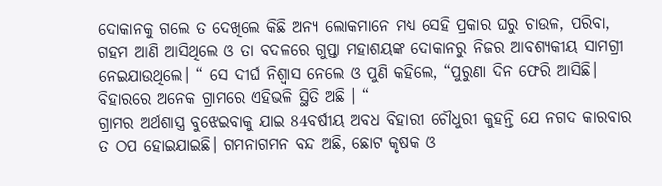ଦୋକାନକୁ ଗଲେ ତ ଦେଖିଲେ କିଛି ଅନ୍ୟ ଲୋକମାନେ ମଧ୍ୟ ସେହି ପ୍ରକାର ଘରୁ ଚାଉଳ, ପରିବା, ଗହମ ଆଣି ଆସିଥିଲେ ଓ ତା ବଦଳରେ ଗୁପ୍ତା ମହାଶୟଙ୍କ ଦୋକାନରୁ ନିଜର ଆବଶ୍ୟକୀୟ ସାମଗ୍ରୀ ନେଇଯାଉଥିଲେ। “ ସେ ଦୀର୍ଘ ନିଶ୍ଵାସ ନେଲେ ଓ ପୁଣି କହିଲେ, “ପୁରୁଣା ଦିନ ଫେରି ଆସିଛି। ବିହାରରେ ଅନେକ ଗ୍ରାମରେ ଏହିଭଳି ସ୍ଥିତି ଅଛି । “
ଗ୍ରାମର ଅର୍ଥଶାସ୍ତ୍ର ବୁଝେଇବାକୁ ଯାଇ 84ବର୍ଷୀୟ ଅବଧ ବିହାରୀ ଚୌଧୁରୀ କୁହନ୍ତି ଯେ ନଗଦ କାରବାର ତ ଠପ ହୋଇଯାଇଛି। ଗମନାଗମନ ବନ୍ଦ ଅଛି, ଛୋଟ କୃଷକ ଓ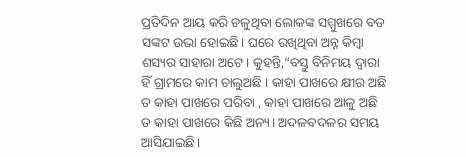ପ୍ରତିଦିନ ଆୟ କରି ଚଳୁଥିବା ଲୋକଙ୍କ ସମ୍ମୁଖରେ ବଡ ସଙ୍କଟ ଉଭା ହୋଇଛି। ଘରେ ରଖିଥିବା ଅନ୍ନ କିମ୍ବା ଶସ୍ୟର ସାହାରା ଅଟେ। କୁହନ୍ତି,“ବସ୍ତୁ ବିନିମୟ ଦ୍ଵାରା ହିଁ ଗ୍ରାମରେ କାମ ଚାଲୁଅଛି । କାହା ପାଖରେ କ୍ଷୀର ଅଛି ତ କାହା ପାଖରେ ପରିବା , କାହା ପାଖରେ ଆଳୁ ଅଛି ତ କାହା ପାଖରେ କିଛି ଅନ୍ୟ। ଅଦଳବଦଳର ସମୟ ଆସିଯାଇଛି।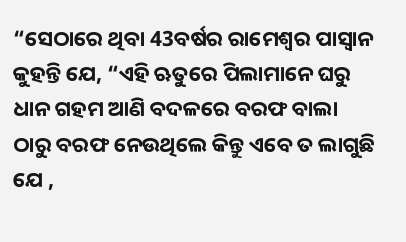“ସେଠାରେ ଥିବା 43ବର୍ଷର ରାମେଶ୍ଵର ପାସ୍ଵାନ କୁହନ୍ତି ଯେ, “ଏହି ଋତୁରେ ପିଲାମାନେ ଘରୁ ଧାନ ଗହମ ଆଣି ବଦଳରେ ବରଫ ବାଲା ଠାରୁ ବରଫ ନେଉଥିଲେ କିନ୍ତୁ ଏବେ ତ ଲାଗୁଛି ଯେ ,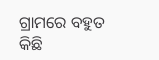ଗ୍ରାମରେ ବହୁତ କିଛି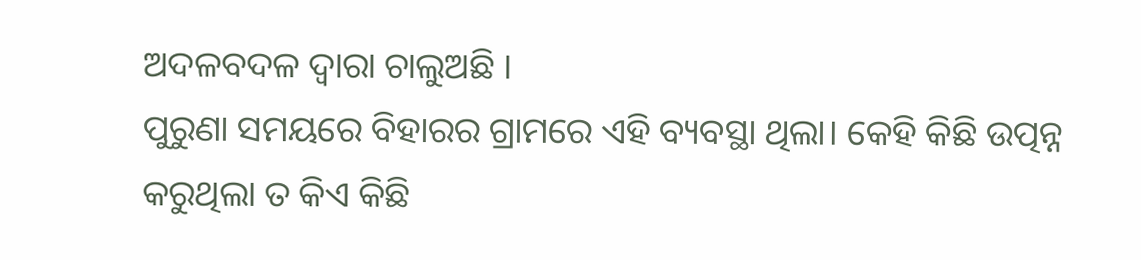ଅଦଳବଦଳ ଦ୍ଵାରା ଚାଲୁଅଛି ।
ପୁରୁଣା ସମୟରେ ବିହାରର ଗ୍ରାମରେ ଏହି ବ୍ୟବସ୍ଥା ଥିଲା। କେହି କିଛି ଉତ୍ପନ୍ନ କରୁଥିଲା ତ କିଏ କିଛି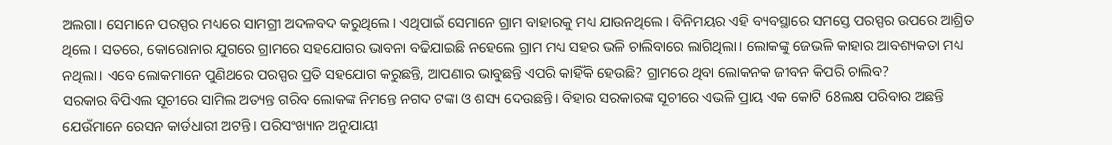ଅଲଗା। ସେମାନେ ପରସ୍ପର ମଧ୍ୟରେ ସାମଗ୍ରୀ ଅଦଳବଦ କରୁଥିଲେ। ଏଥିପାଇଁ ସେମାନେ ଗ୍ରାମ ବାହାରକୁ ମଧ୍ୟ ଯାଉନଥିଲେ। ବିନିମୟର ଏହି ବ୍ୟବସ୍ଥାରେ ସମସ୍ତେ ପରସ୍ପର ଉପରେ ଆଶ୍ରିତ ଥିଲେ। ସତରେ, କୋରୋନାର ଯୁଗରେ ଗ୍ରାମରେ ସହଯୋଗର ଭାବନା ବଢିଯାଇଛି ନହେଲେ ଗ୍ରାମ ମଧ୍ୟ ସହର ଭଳି ଚାଲିବାରେ ଲାଗିଥିଲା। ଲୋକଙ୍କୁ ଜେଭଳି କାହାର ଆବଶ୍ୟକତା ମଧ୍ୟ ନଥିଲା। ଏବେ ଲୋକମାନେ ପୁଣିଥରେ ପରସ୍ପର ପ୍ରତି ସହଯୋଗ କରୁଛନ୍ତି, ଆପଣାର ଭାବୁଛନ୍ତି ଏପରି କାହିଁକି ହେଉଛି? ଗ୍ରାମରେ ଥିବା ଲୋକନକ ଜୀବନ କିପରି ଚାଲିବ?
ସରକାର ବିପିଏଲ ସୂଚୀରେ ସାମିଲ ଅତ୍ୟନ୍ତ ଗରିବ ଲୋକଙ୍କ ନିମନ୍ତେ ନଗଦ ଟଙ୍କା ଓ ଶସ୍ୟ ଦେଉଛନ୍ତି। ବିହାର ସରକାରଙ୍କ ସୂଚୀରେ ଏଭଳି ପ୍ରାୟ ଏକ କୋଟି 68ଲକ୍ଷ ପରିବାର ଅଛନ୍ତି ଯେଉଁମାନେ ରେସନ କାର୍ଡଧାରୀ ଅଟନ୍ତି। ପରିସଂଖ୍ୟାନ ଅନୁଯାୟୀ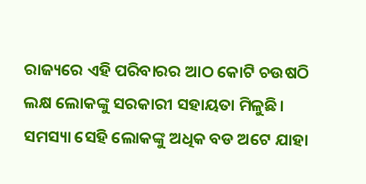ରାଜ୍ୟରେ ଏହି ପରିବାରର ଆଠ କୋଟି ଚଉଷଠି ଲକ୍ଷ ଲୋକଙ୍କୁ ସରକାରୀ ସହାୟତା ମିଳୁଛି। ସମସ୍ୟା ସେହି ଲୋକଙ୍କୁ ଅଧିକ ବଡ ଅଟେ ଯାହା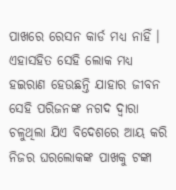ପାଖରେ ରେସନ କାର୍ଡ ମଧ୍ୟ ନାହିଁ । ଏହାସହିତ ସେହି ଲୋକ ମଧ୍ୟ ହଇରାଣ ହେଉଛନ୍ତି ଯାହାର ଜୀବନ ସେହି ପରିଜନଙ୍କ ନଗଦ ଦ୍ଵାରା ଚଳୁଥିଲା ଯିଏ ବିଦେଶରେ ଆୟ କରି ନିଜର ଘରଲୋକଙ୍କ ପାଖକୁ ଟଙ୍କା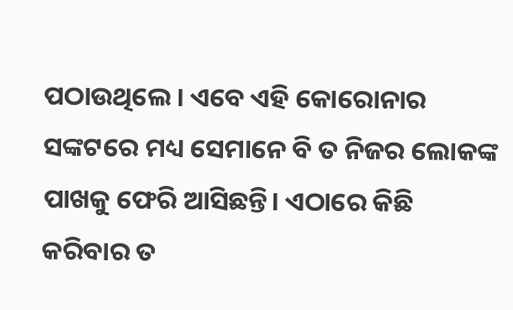ପଠାଉଥିଲେ । ଏବେ ଏହି କୋରୋନାର ସଙ୍କଟରେ ମଧ୍ୟ ସେମାନେ ବି ତ ନିଜର ଲୋକଙ୍କ ପାଖକୁ ଫେରି ଆସିଛନ୍ତି। ଏଠାରେ କିଛି କରିବାର ତ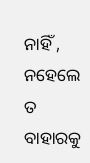ନାହିଁ , ନହେଲେ ତ ବାହାରକୁ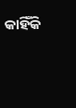କାହିଁକି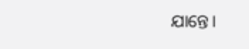ଯାନ୍ତେ।